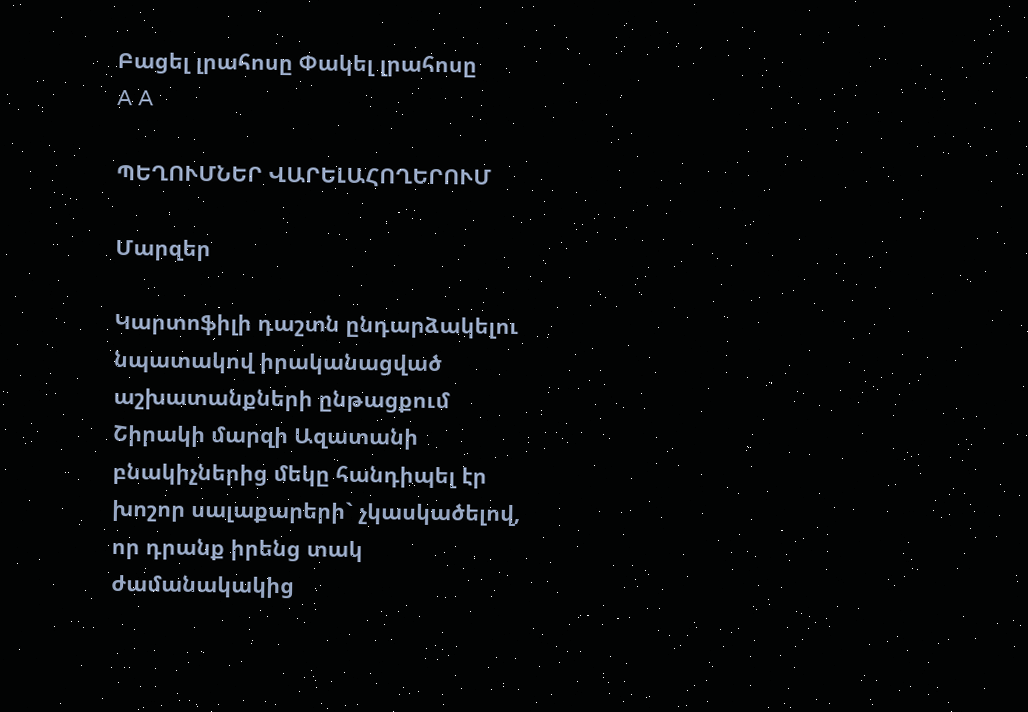Բացել լրահոսը Փակել լրահոսը
A A

ՊԵՂՈՒՄՆԵՐ ՎԱՐԵԼԱՀՈՂԵՐՈՒՄ

Մարզեր

Կարտոֆիլի դաշտն ընդարձակելու նպատակով իրականացված աշխատանքների ընթացքում Շիրակի մարզի Ազատանի բնակիչներից մեկը հանդիպել էր խոշոր սալաքարերի` չկասկածելով, որ դրանք իրենց տակ ժամանակակից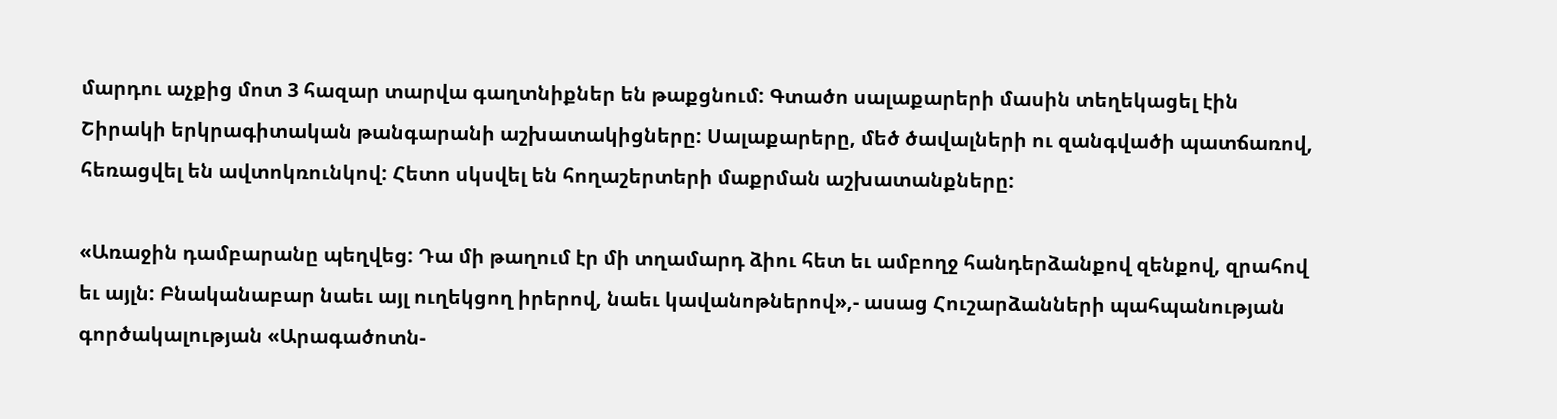մարդու աչքից մոտ 3 հազար տարվա գաղտնիքներ են թաքցնում: Գտածո սալաքարերի մասին տեղեկացել էին Շիրակի երկրագիտական թանգարանի աշխատակիցները: Սալաքարերը, մեծ ծավալների ու զանգվածի պատճառով, հեռացվել են ավտոկռունկով: Հետո սկսվել են հողաշերտերի մաքրման աշխատանքները:

«Առաջին դամբարանը պեղվեց: Դա մի թաղում էր մի տղամարդ ձիու հետ եւ ամբողջ հանդերձանքով զենքով, զրահով եւ այլն: Բնականաբար նաեւ այլ ուղեկցող իրերով, նաեւ կավանոթներով»,- ասաց Հուշարձանների պահպանության գործակալության «Արագածոտն-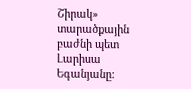Շիրակ» տարածքային բաժնի պետ Լարիսա Եգանյանը: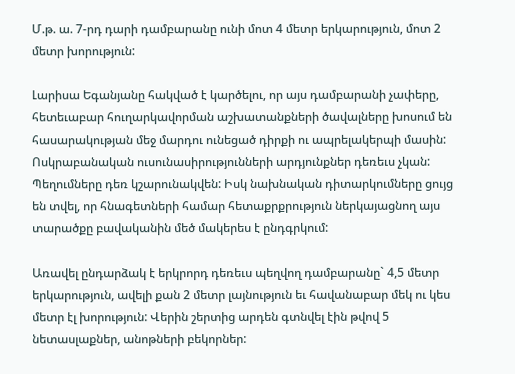Մ.թ. ա. 7-րդ դարի դամբարանը ունի մոտ 4 մետր երկարություն, մոտ 2 մետր խորություն:

Լարիսա Եգանյանը հակված է կարծելու, որ այս դամբարանի չափերը, հետեւաբար հուղարկավորման աշխատանքների ծավալները խոսում են հասարակության մեջ մարդու ունեցած դիրքի ու ապրելակերպի մասին: Ոսկրաբանական ուսունասիրությունների արդյունքներ դեռեւս չկան: Պեղումները դեռ կշարունակվեն: Իսկ նախնական դիտարկումները ցույց են տվել, որ հնագետների համար հետաքրքրություն ներկայացնող այս տարածքը բավականին մեծ մակերես է ընդգրկում:

Առավել ընդարձակ է երկրորդ դեռեւս պեղվող դամբարանը` 4,5 մետր երկարություն, ավելի քան 2 մետր լայնություն եւ հավանաբար մեկ ու կես մետր էլ խորություն: Վերին շերտից արդեն գտնվել էին թվով 5 նետասլաքներ, անոթների բեկորներ: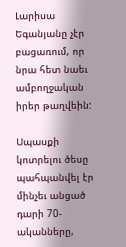Լարիսա Եգանյանը չէր բացառում, որ նրա հետ նաեւ ամբողջական իրեր թաղվեին:

Սպասքի կոտրելու ծեսը պահպանվել էր մինչեւ անցած դարի 70-ականները,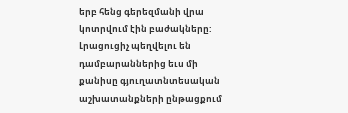երբ հենց գերեզմանի վրա կոտրվում էին բաժակները: Լրացուցիչ պեղվելու են դամբարաններից եւս մի քանիսը գյուղատնտեսական աշխատանքների ընթացքում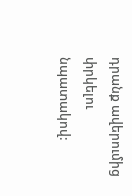դրանք ավերումից փրկելու նպատակով: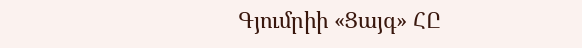Գյումրիի «Ցայգ» ՀԸ